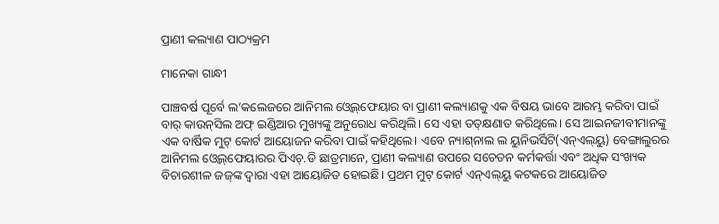ପ୍ରାଣୀ କଲ୍ୟାଣ ପାଠ୍ୟକ୍ରମ

ମାନେକା ଗାନ୍ଧୀ

ପାଞ୍ଚବର୍ଷ ପୂର୍ବେ ଲ’କଲେଜରେ ଆନିମଲ ଓ୍ବେଲ୍‌ଫେୟାର ବା ପ୍ରାଣୀ କଲ୍ୟାଣକୁ ଏକ ବିଷୟ ଭାବେ ଆରମ୍ଭ କରିବା ପାଇଁ ବାର୍‌ କାଉନ୍‌ସିଲ ଅଫ୍‌ ଇଣ୍ଡିଆର ମୁଖ୍ୟଙ୍କୁ ଅନୁରୋଧ କରିଥିଲି। ସେ ଏହା ତତ୍‌କ୍ଷଣାତ କରିଥିଲେ। ସେ ଆଇନଜୀବୀମାନଙ୍କୁ ଏକ ବାର୍ଷିକ ମୁଟ୍‌ କୋର୍ଟ ଆୟୋଜନ କରିବା ପାଇଁ କହିଥିଲେ। ଏବେ ନ୍ୟାଶ୍‌ନାଲ ଲ ୟୁନିଭର୍ସିଟି(ଏନ୍‌ଏଲ୍‌ୟୁ) ବେଙ୍ଗାଲୁରର ଆନିମଲ ଓ୍ବେଲ୍‌ଫେୟାରର ପିଏଚ୍‌.ଡି ଛାତ୍ରମାନେ, ପ୍ରାଣୀ କଲ୍ୟାଣ ଉପରେ ସଚେତନ କର୍ମକର୍ତ୍ତା ଏବଂ ଅଧିକ ସଂଖ୍ୟକ ବିଚାରଶୀଳ ଜଜ୍‌ଙ୍କ ଦ୍ୱାରା ଏହା ଆୟୋଜିତ ହୋଇଛି। ପ୍ରଥମ ମୁଟ୍‌ କୋର୍ଟ ଏନ୍‌ଏଲ୍‌ୟୁ କଟକରେ ଆୟୋଜିତ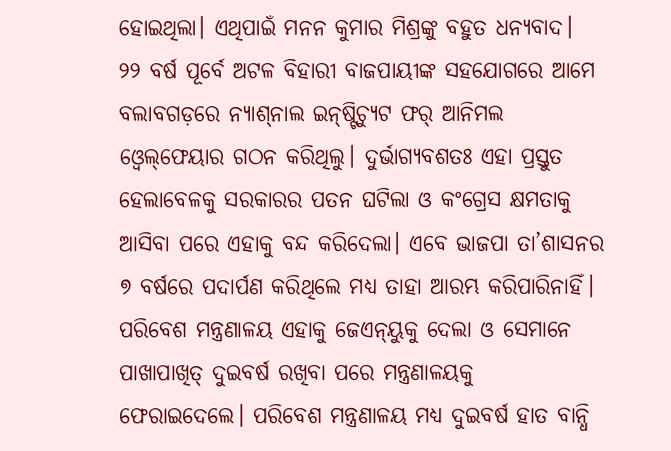ହୋଇଥିଲା। ଏଥିପାଇଁ ମନନ କୁମାର ମିଶ୍ରଙ୍କୁ ବହୁତ ଧନ୍ୟବାଦ।
୨୨ ବର୍ଷ ପୂର୍ବେ ଅଟଳ ବିହାରୀ ବାଜପାୟୀଙ୍କ ସହଯୋଗରେ ଆମେ ବଲାବଗଡ଼ରେ ନ୍ୟାଶ୍‌ନାଲ ଇନ୍‌ଷ୍ଟିଚ୍ୟୁଟ ଫର୍‌ ଆନିମଲ ଓ୍ବେଲ୍‌ଫେୟାର ଗଠନ କରିଥିଲୁ। ଦୁର୍ଭାଗ୍ୟବଶତଃ ଏହା ପ୍ରସ୍ତୁତ ହେଲାବେଳକୁ ସରକାରର ପତନ ଘଟିଲା ଓ କଂଗ୍ରେସ କ୍ଷମତାକୁ ଆସିବା ପରେ ଏହାକୁ ବନ୍ଦ କରିଦେଲା। ଏବେ ଭାଜପା ତା’ଶାସନର ୭ ବର୍ଷରେ ପଦାର୍ପଣ କରିଥିଲେ ମଧ୍ୟ ତାହା ଆରମ୍ଭ କରିପାରିନାହିଁ। ପରିବେଶ ମନ୍ତ୍ରଣାଳୟ ଏହାକୁ ଜେଏନ୍‌ୟୁକୁ ଦେଲା ଓ ସେମାନେ ପାଖାପାଖିତ୍ ଦୁଇବର୍ଷ ରଖିବା ପରେ ମନ୍ତ୍ରଣାଳୟକୁ ଫେରାଇଦେଲେ। ପରିବେଶ ମନ୍ତ୍ରଣାଳୟ ମଧ୍ୟ ଦୁଇବର୍ଷ ହାତ ବାନ୍ଧି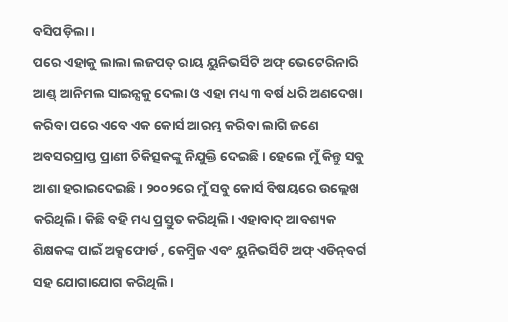ବସିପଡ଼ିଲା ।
ପରେ ଏହାକୁ ଲାଲା ଲଜପତ୍‌ ରାୟ ୟୁନିଭର୍ସିଟି ଅଫ୍‌ ଭେଟେରିନାରି ଆଣ୍ଡ୍‌ ଆନିମଲ ସାଇନ୍ସକୁ ଦେଲା ଓ ଏହା ମଧ୍ୟ ୩ ବର୍ଷ ଧରି ଅଣଦେଖା କରିବା ପରେ ଏବେ ଏକ କୋର୍ସ ଆରମ୍ଭ କରିବା ଲାଗି ଜଣେ ଅବସରପ୍ରାପ୍ତ ପ୍ରାଣୀ ଚିକିତ୍ସକଙ୍କୁ ନିଯୁକ୍ତି ଦେଇଛି। ହେଲେ ମୁଁ କିନ୍ତୁ ସବୁ ଆଶା ହରାଇଦେଇଛି। ୨୦୦୨ରେ ମୁଁ ସବୁ କୋର୍ସ ବିଷୟରେ ଉଲ୍ଲେଖ କରିଥିଲି। କିଛି ବହି ମଧ୍ୟ ପ୍ରସ୍ତୁତ କରିଥିଲି। ଏହାବାଦ୍‌ ଆବଶ୍ୟକ ଶିକ୍ଷକଙ୍କ ପାଇଁ ଅକ୍ସଫୋର୍ଡ , କେମ୍ବ୍ରିଜ ଏବଂ ୟୁନିଭର୍ସିଟି ଅଫ୍‌ ଏଡିନ୍‌ବର୍ଗ ସହ ଯୋଗାଯୋଗ କରିଥିଲି।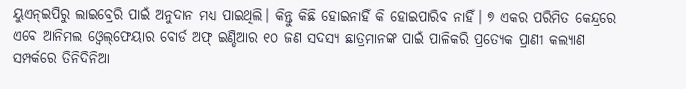ୟୁଏନ୍‌ଇପିରୁ ଲାଇବ୍ରେରି ପାଇଁ ଅନୁଦାନ ମଧ୍ୟ ପାଇଥିଲି। କିନ୍ତୁ କିଛି ହୋଇନାହିଁ କି ହୋଇପାରିବ ନାହିଁ। ୭ ଏକର ପରିମିତ କେନ୍ଦ୍ରରେ ଏବେ ଆନିମଲ ଓ୍ବେଲ୍‌ଫେୟାର ବୋର୍ଡ ଅଫ୍‌ ଇଣ୍ଡିଆର ୧୦ ଜଣ ସଦସ୍ୟ ଛାତ୍ରମାନଙ୍କ ପାଇଁ ପାଳିକରି ପ୍ରତ୍ୟେକ ପ୍ରାଣୀ କଲ୍ୟାଣ ସମ୍ପର୍କରେ ତିନିଦିନିଆ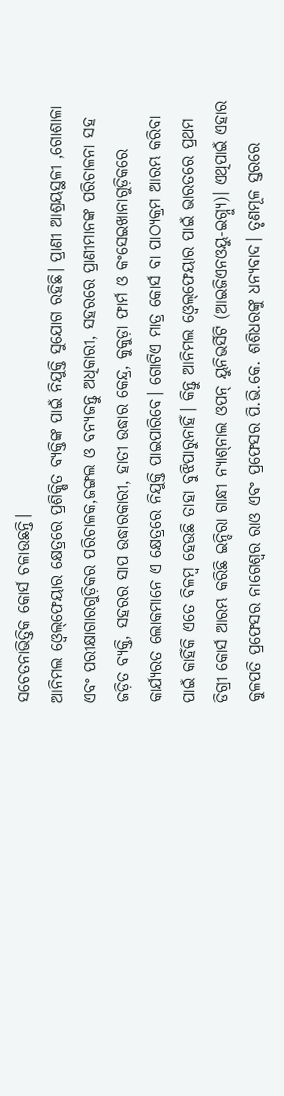ସଚେତନାଭିତ୍ତିକ କୋର୍ସ ଚଳାଉଛନ୍ତି।
ଆନିମଲ ଓ୍ବେଲ୍‌ଫେୟାର କ୍ଷେତ୍ରରେ ପ୍ରଶିକ୍ଷିତ ବ୍ୟକ୍ତିଙ୍କ ପାଇଁ ନିଯୁକ୍ତି ସୁଯୋଗ ରହିଛି। ପ୍ରାଣୀ ଆଶ୍ରୟସ୍ଥଳୀ ,ଗୋଶାଳା ଏବଂ ପରୀକ୍ଷାଗାରଗୁଡ଼ିକର ପରିଚାଳକ,ଜଙ୍ଗଲ ଓ ବନ୍ୟଜନ୍ତୁ ଅଧିକାରୀ, ସହରରେ ପ୍ରାଣୀମାନଙ୍କ ପରିଚାଳନା ସହ ଜଡ଼ିତ ବ୍ୟକ୍ତି, ସହରର ସାପ ଉଦ୍ଧାରକାରୀ, ହାତୀ ଉଦ୍ଧାର କେନ୍ଦ୍ର, କୁକୁଡ଼ା ଫାର୍ମ ଓ କଂସେଇଖାନାଗୁଡ଼ିକରେ କାର୍ଯ୍ୟରତ ଲୋକମାନେ ଏ କ୍ଷେତ୍ରରେ ନିଯୁକ୍ତି ପାଇପାରିବେ। ଗୋଟିଏ ମାତ୍ର କୋର୍ସ ବା ପାଠ୍ୟକ୍ରମ ଆରମ୍ଭ କରିବା ପାଇଁ କାହିଁକି ଏତେ ବିଳମ୍ବ ହେଉଛି ତାହା ବୁଝିପାରୁନାହିଁ। କିନ୍ତୁ ଆନିମଲ ଓ୍ବେଲ୍‌ଫେୟାର ପାଇଁ ଭାରତରେ ପ୍ରଥମ ଡିଗ୍ରୀ କୋର୍ସ ଆରମ୍ଭ କରିଛି ଇନ୍ଦିରା ଗାନ୍ଧୀ ନ୍ୟାଶ୍‌ନାଲ ଓପନ୍‌ ୟୁନିଭର୍ସିଟି (ଆଇଜିଏନଓୟୁ-ଇଗ୍ନ୍ୟୁ)। ଏଥିପାଇଁ ଏହାର କୁଳପତି ପ୍ରଫେସର ନାଗେଶ୍ୱର ରାଓ ଏବଂ ପ୍ରଫେସର ପି.ଭି.କେ. ଶଶିଧରଙ୍କୁ ଧନ୍ୟବାଦ। ତୃଣମୂଳ ସ୍ତରରେ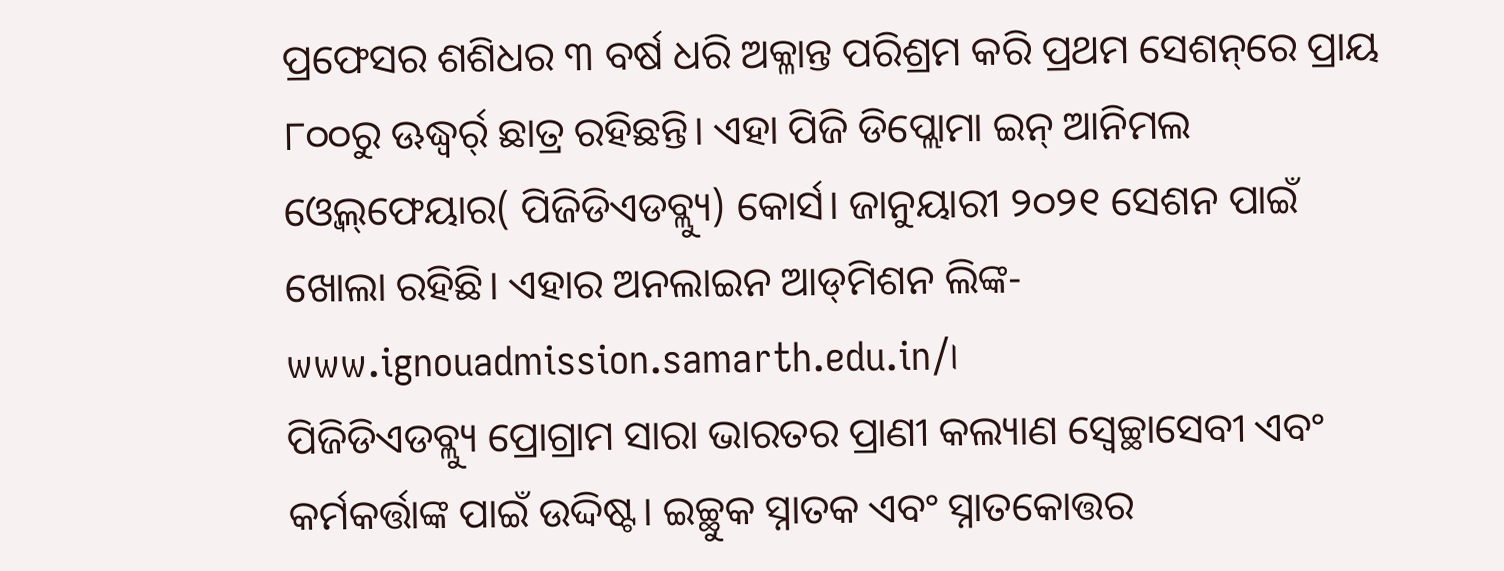ପ୍ରଫେସର ଶଶିଧର ୩ ବର୍ଷ ଧରି ଅକ୍ଳାନ୍ତ ପରିଶ୍ରମ କରି ପ୍ରଥମ ସେଶନ୍‌ରେ ପ୍ରାୟ ୮୦୦ରୁ ଊଦ୍ଧ୍ୱର୍ର୍ ଛାତ୍ର ରହିଛନ୍ତି। ଏହା ପିଜି ଡିପ୍ଲୋମା ଇନ୍‌ ଆନିମଲ ଓ୍ବେଲ୍‌ଫେୟାର( ପିଜିଡିଏଡବ୍ଲ୍ୟୁ) କୋର୍ସ। ଜାନୁୟାରୀ ୨୦୨୧ ସେଶନ ପାଇଁ ଖୋଲା ରହିଛି। ଏହାର ଅନଲାଇନ ଆଡ୍‌ମିଶନ ଲିଙ୍କ- www.ignouadmission.samarth.edu.in/।
ପିଜିଡିଏଡବ୍ଲ୍ୟୁ ପ୍ରୋଗ୍ରାମ ସାରା ଭାରତର ପ୍ରାଣୀ କଲ୍ୟାଣ ସ୍ବେଚ୍ଛାସେବୀ ଏବଂ କର୍ମକର୍ତ୍ତାଙ୍କ ପାଇଁ ଉଦ୍ଦିଷ୍ଟ। ଇଚ୍ଛୁକ ସ୍ନାତକ ଏବଂ ସ୍ନାତକୋତ୍ତର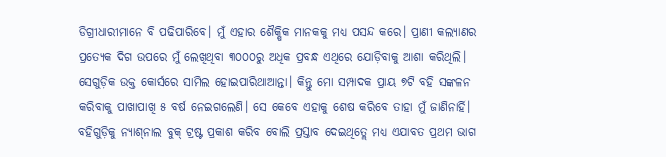ଡିଗ୍ରୀଧାରୀମାନେ ବି ପଢିପାରିବେ। ମୁଁ ଏହାର ଶୈକ୍ଷିକ ମାନକକୁ ମଧ୍ୟ ପସନ୍ଦ କରେ। ପ୍ରାଣୀ କଲ୍ୟାଣର ପ୍ରତ୍ୟେକ ଦିଗ ଉପରେ ମୁଁ ଲେଖିଥିବା ୩୦୦୦ରୁ ଅଧିକ ପ୍ରବନ୍ଧ ଏଥିରେ ଯୋଡ଼ିବାକୁ ଆଶା କରିଥିଲି। ସେଗୁଡ଼ିକ ଉକ୍ତ କୋର୍ସରେ ସାମିଲ ହୋଇପାରିଥାଆନ୍ତା। କିନ୍ତୁ ମୋ ସମ୍ପାଦକ ପ୍ରାୟ ୭ଟି ବହି ସଙ୍କଳନ କରିବାକୁ ପାଖାପାଖି ୫ ବର୍ଷ ନେଇଗଲେଣି। ସେ କେବେ ଏହାକୁ ଶେଷ କରିବେ ତାହା ମୁଁ ଜାଣିନାର୍ହି। ବହିଗୁଡ଼ିକୁ ନ୍ୟାଶ୍‌ନାଲ ବୁକ୍‌ ଟ୍ରଷ୍ଟ ପ୍ରକାଶ କରିବ ବୋଲି ପ୍ରସ୍ତାବ ଦେଇଥିତ୍ଲେ ମଧ୍ୟ ଏଯାବତ ପ୍ରଥମ ଭାଗ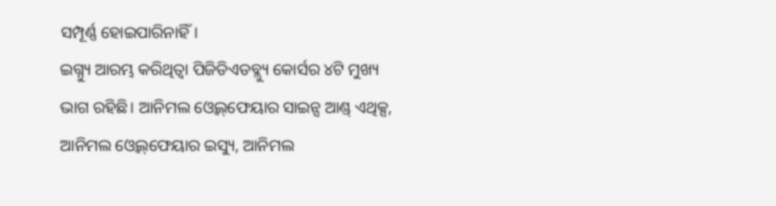ସମ୍ପୂର୍ଣ୍ଣ ହୋଇପାରିନାହିଁ।
ଇଗ୍ନ୍ୟୁ ଆରମ୍ଭ କରିଥିତ୍ବା ପିଜିଡିଏଡବ୍ଲ୍ୟୁ କୋର୍ସର ୪ଟି ମୁଖ୍ୟ ଭାଗ ରହିଛି। ଆନିମଲ ଓ୍ବେଲ୍‌ଫେୟାର ସାଇନ୍ସ ଆଣ୍ଡ୍‌ ଏଥିକ୍ସ, ଆନିମଲ ଓ୍ବେଲ୍‌ଫେୟାର ଇସ୍ୟୁ, ଆନିମଲ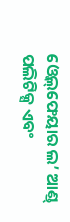ଓ୍ବେଲ୍‌ଫେୟାର ଲ’ ଆଣ୍ଡ୍‌ ପଲିଟିକ୍ସ ଏବଂ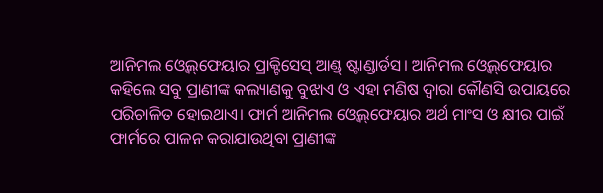ଆନିମଲ ଓ୍ବେଲ୍‌ଫେୟାର ପ୍ରାକ୍ଟିସେସ୍‌ ଆଣ୍ଡ୍‌ ଷ୍ଟାଣ୍ଡାର୍ଡସ। ଆନିମଲ ଓ୍ବେଲ୍‌ଫେୟାର କହିଲେ ସବୁ ପ୍ରାଣୀଙ୍କ କଲ୍ୟାଣକୁ ବୁଝାଏ ଓ ଏହା ମଣିଷ ଦ୍ୱାରା କୌଣସି ଉପାୟରେ ପରିଚାଳିତ ହୋଇଥାଏ। ଫାର୍ମ ଆନିମଲ ଓ୍ବେଲ୍‌ଫେୟାର ଅର୍ଥ ମାଂସ ଓ କ୍ଷୀର ପାଇଁ ଫାର୍ମରେ ପାଳନ କରାଯାଉଥିବା ପ୍ରାଣୀଙ୍କ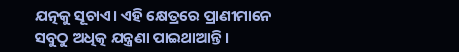ଯତ୍ନକୁ ସୂଚାଏ। ଏହି କ୍ଷେତ୍ରରେ ପ୍ରାଣୀମାନେ ସବୁଠୁ ଅଧିତ୍କ ଯନ୍ତ୍ରଣା ପାଇଥାଆନ୍ତି।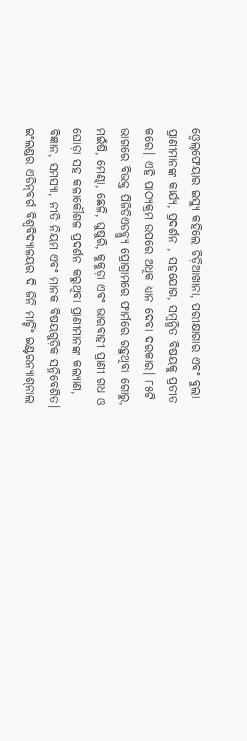ଓ୍ବେଲ୍‌ଫେୟାର ଇସ୍ୟୁ କହିଲେ ଚିଡ଼ିଆଖାନା, ପରୀକ୍ଷାଗାର ଏବଂ ବୁଲା ପ୍ରାଣୀମାନଙ୍କ କାର୍ଯ୍ୟ, ପ୍ରଦର୍ଶନ , ସହଯୋଗ, ସମ୍ବନ୍ଧିତ ବିଷୟକୁ ପ୍ରତୀତ କରେ। ଏହି ପାଠ୍ୟକ୍ରମ ଉପରେ ଅଧିକ ଧ୍ୟାନ ଦେବା ଦରକାର। ୮୫ଟି ଭାଗରେ ବିଭକ୍ତ ପିଜିଡିଏଡବ୍ଲ୍ୟୁ ପ୍ରୋଗ୍ରାମରେ ଫାର୍ମରେ ରହୁଥିବା ଗୋରୁ, ମଇଁଷି, ମେଣ୍ଢା, ଛେଳି, ଘୁଷୁରି, କୁକୁଡ଼ା ଏବଂ ଭାରବାହୀ ପ୍ରାଣୀ ଗଧ ଓ ଘୋଡ଼ା ସହ କଳାକୌଶଳ ପ୍ରଦର୍ଶନ କରୁଥିବା ପ୍ରାଣୀମାନଙ୍କ କଲ୍ୟାଣ, ବିଜ୍ଞାନ, ସମସ୍ୟା, ନୀତି ନିୟମ ଏବଂ ମାନକ ବିଷୟଗୁଡ଼ିକ ସନ୍ନିବେଶିତ। ଇଂଲଣ୍ଡର ଏଡିନ୍‌ବର୍ଗ ବିଶ୍ୱବିଦ୍ୟାଳୟର ଦି ଜିନି ମାର୍ଚ୍ଚିଂ ଇଣ୍ଟରନ୍ୟାଶ୍‌ନାଲ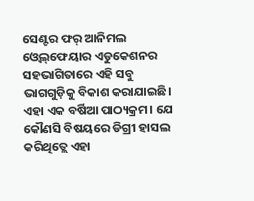ସେଣ୍ଟର ଫର୍‌ ଆନିମଲ ଓ୍ବେଲ୍‌ଫେୟାର ଏଡୁକେଶନର ସହଭାଗିତାରେ ଏହି ସବୁ ଭାଗଗୁଡ଼ିକୁ ବିକାଶ କରାଯାଇଛି।
ଏହା ଏକ ବର୍ଷିଆ ପାଠ୍ୟକ୍ରମ। ଯେ କୌଣସି ବିଷୟରେ ଡିଗ୍ରୀ ହାସଲ କରିଥିତ୍ଲେ ଏହା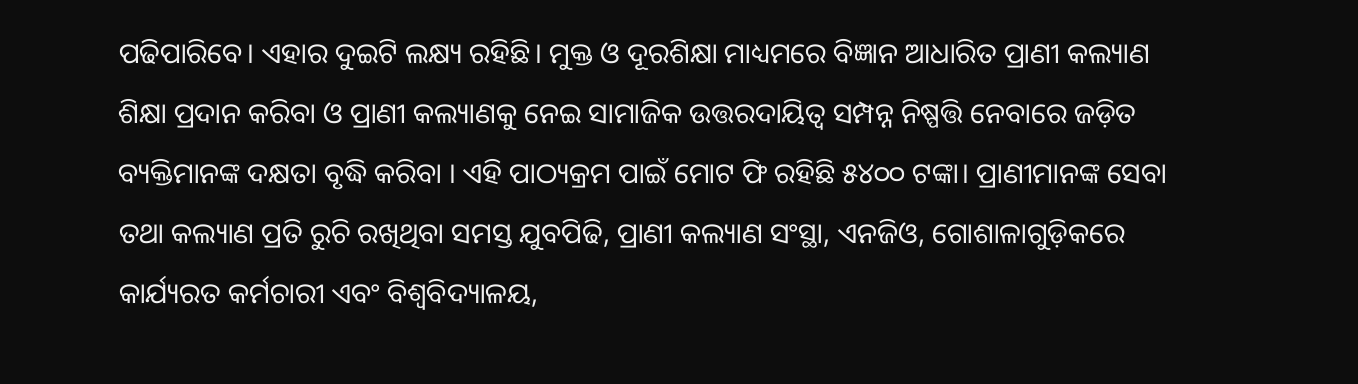ପଢିପାରିବେ। ଏହାର ଦୁଇଟି ଲକ୍ଷ୍ୟ ରହିଛି। ମୁକ୍ତ ଓ ଦୂରଶିକ୍ଷା ମାଧ୍ୟମରେ ବିଜ୍ଞାନ ଆଧାରିତ ପ୍ରାଣୀ କଲ୍ୟାଣ ଶିକ୍ଷା ପ୍ରଦାନ କରିବା ଓ ପ୍ରାଣୀ କଲ୍ୟାଣକୁ ନେଇ ସାମାଜିକ ଉତ୍ତରଦାୟିତ୍ୱ ସମ୍ପନ୍ନ ନିଷ୍ପତ୍ତି ନେବାରେ ଜଡ଼ିତ ବ୍ୟକ୍ତିମାନଙ୍କ ଦକ୍ଷତା ବୃଦ୍ଧି କରିବା । ଏହି ପାଠ୍ୟକ୍ରମ ପାଇଁ ମୋଟ ଫି ରହିଛି ୫୪୦୦ ଟଙ୍କା। ପ୍ରାଣୀମାନଙ୍କ ସେବା ତଥା କଲ୍ୟାଣ ପ୍ରତି ରୁଚି ରଖିଥିବା ସମସ୍ତ ଯୁବପିଢି, ପ୍ରାଣୀ କଲ୍ୟାଣ ସଂସ୍ଥା, ଏନଜିଓ, ଗୋଶାଳାଗୁଡ଼ିକରେ କାର୍ଯ୍ୟରତ କର୍ମଚାରୀ ଏବଂ ବିଶ୍ୱବିଦ୍ୟାଳୟ,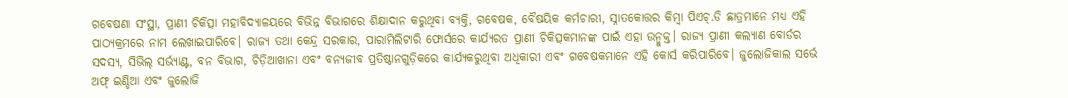ଗବେଷଣା ସଂସ୍ଥା, ପ୍ରାଣୀ ଚିକିତ୍ସା ମହାବିଦ୍ୟାଳୟରେ ବିଭିନ୍ନ ବିଭାଗରେ ଶିକ୍ଷାଦାନ କରୁଥିବା ବ୍ୟକ୍ତି, ଗବେଷକ, ବୈଷୟିକ କର୍ମଚାରୀ, ସ୍ନାତକୋତ୍ତର କିମ୍ବା ପିଏଚ୍‌.ଡି ଛାତ୍ରମାନେ ମଧ୍ୟ ଏହି ପାଠ୍ୟକ୍ରମରେ ନାମ ଲେଖାଇପାରିବେ। ରାଜ୍ୟ ତଥା କେନ୍ଦ୍ର ସରକାର, ପାରାମିଲିଟାରି ଫୋର୍ସରେ କାର୍ଯ୍ୟରତ ପ୍ରାଣୀ ଚିକିତ୍ସକମାନଙ୍କ ପାଇଁ ଏହା ଉନ୍ମୁକ୍ତ। ରାଜ୍ୟ ପ୍ରାଣୀ କଲ୍ୟାଣ ବୋର୍ଡର ସଦସ୍ୟ, ସିଭିଲ୍‌ ସର୍ଭ୍ୟାଣ୍ଟ, ବନ ବିଭାଗ, ଚିଡ଼ିଆଖାନା ଏବଂ ବନ୍ୟଜୀବ ପ୍ରତିଷ୍ଠାନଗୁଡ଼ିକରେ କାର୍ଯ୍ୟକରୁଥିବା ଅଧିକାରୀ ଏବଂ ଗବେଷକମାନେ ଏହି କୋର୍ସ କରିପାରିବେ। ଜୁଲୋଜିକାଲ ସର୍ଭେ ଅଫ୍‌ ଇଣ୍ଡିଆ ଏବଂ ଜୁଲୋଜି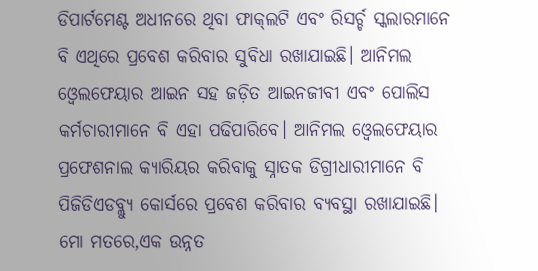ଡିପାର୍ଟମେଣ୍ଟ ଅଧୀନରେ ଥିବା ଫାକ୍‌ଲଟି ଏବଂ ରିସର୍ଚ୍ଚ ସ୍କଲାରମାନେ ବି ଏଥିରେ ପ୍ରବେଶ କରିବାର ସୁବିଧା ରଖାଯାଇଛି। ଆନିମଲ ଓ୍ବେଲଫେୟାର ଆଇନ ସହ ଜଡ଼ିତ ଆଇନଜୀବୀ ଏବଂ ପୋଲିସ କର୍ମଚାରୀମାନେ ବି ଏହା ପଢିପାରିବେ। ଆନିମଲ ଓ୍ବେଲଫେୟାର ପ୍ରଫେଶନାଲ କ୍ୟାରିୟର କରିବାକୁ ସ୍ନାତକ ଡିଗ୍ରୀଧାରୀମାନେ ବି ପିଜିଡିଏଡବ୍ଲ୍ୟୁ କୋର୍ସରେ ପ୍ରବେଶ କରିବାର ବ୍ୟବସ୍ଥା ରଖାଯାଇଛି। ମୋ ମତରେ,ଏକ ଉନ୍ନତ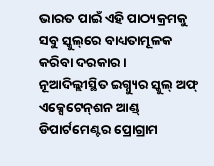ଭାରତ ପାଇଁ ଏହି ପାଠ୍ୟକ୍ରମକୁ ସବୁ ସ୍କୁଲ୍‌ରେ ବାଧ୍ୟତାମୂଳକ କରିବା ଦରକାର।
ନୂଆଦିଲ୍ଲୀସ୍ଥିତ ଇଗ୍ନ୍ୟୁର ସ୍କୁଲ୍‌ ଅଫ୍‌ ଏକ୍ସେଟେନ୍‌ଶନ ଆଣ୍ଡ୍‌ ଡିପାର୍ଟମେଣ୍ଟର ପ୍ରୋଗ୍ରାମ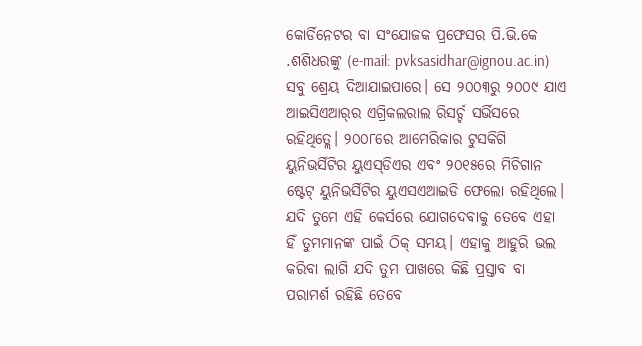କୋର୍ଡିନେଟର ବା ସଂଯୋଜକ ପ୍ରଫେସର ପି.ଭି.କେ .ଶଶିଧରଙ୍କୁ (e-mail: pvksasidhar@ignou.ac.in) ସବୁ ଶ୍ରେୟ ଦିଆଯାଇପାରେ। ସେ ୨୦୦୩ରୁ ୨୦୦୯ ଯାଏ ଆଇସିଏଆର୍‌ର ଏଗ୍ରିକଲରାଲ ରିସର୍ଚ୍ଚ ସର୍ଭିସରେ ରହିଥିତ୍ଲେ। ୨୦୦୮ରେ ଆମେରିକାର ଟୁସକିଗି ୟୁନିଭର୍ସିଟିର ୟୁଏସ୍‌ଡିଏର ଏବଂ ୨୦୧୫ରେ ମିଚିଗାନ ଷ୍ଟେଟ୍‌ ୟୁନିଭର୍ସିଟିର ୟୁଏସଏଆଇଡି ଫେଲୋ ରହିଥିଲେ। ଯଦି ତୁମେ ଏହି କେର୍ସରେ ଯୋଗଦେବାକୁ ତେବେ ଏହା ହିଁ ତୁମମାନଙ୍କ ପାଇଁ ଠିକ୍‌ ସମୟ। ଏହାକୁ ଆହୁରି ଭଲ କରିବା ଲାଗି ଯଦି ତୁମ ପାଖରେ କିଛି ପ୍ରସ୍ତାବ ବା ପରାମର୍ଶ ରହିଛି ତେବେ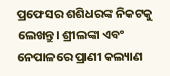ପ୍ରଫେସର ଶଶିଧରଙ୍କ ନିକଟକୁ ଲେଖନ୍ତୁ। ଶ୍ରୀଲଙ୍କା ଏବଂ ନେପାଳରେ ପ୍ରାଣୀ କଲ୍ୟାଣ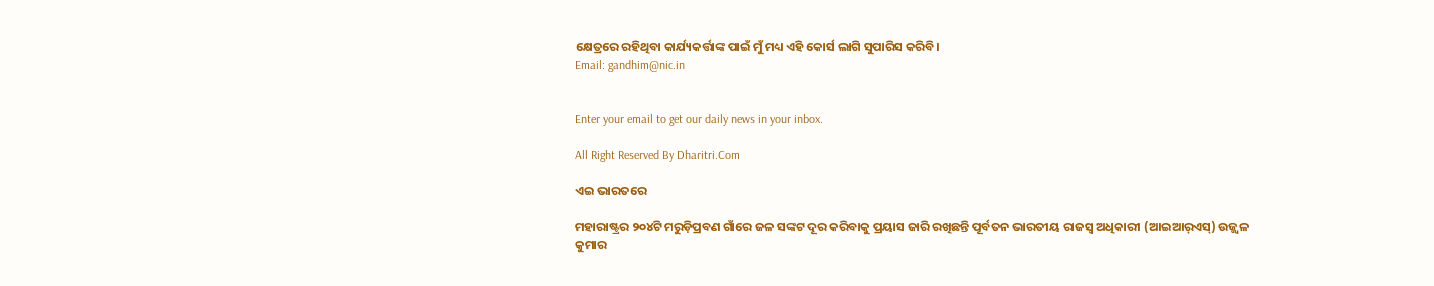କ୍ଷେତ୍ରରେ ରହିଥିବା କାର୍ଯ୍ୟକର୍ତ୍ତାଙ୍କ ପାଇଁ ମୁଁ ମଧ୍ୟ ଏହି କୋର୍ସ ଲାଗି ସୁପାରିସ କରିବି।
Email: gandhim@nic.in


Enter your email to get our daily news in your inbox.

All Right Reserved By Dharitri.Com

ଏଇ ଭାରତରେ

ମହାରାଷ୍ଟ୍ରର ୨୦୪ଟି ମରୁଡ଼ିପ୍ରବଣ ଗାଁରେ ଜଳ ସଙ୍କଟ ଦୂର କରିବାକୁ ପ୍ରୟାସ ଜାରି ରଖିଛନ୍ତି ପୂର୍ବତନ ଭାରତୀୟ ରାଜସ୍ବ ଅଧିକାରୀ (ଆଇଆର୍‌ଏସ୍‌) ଉଜ୍ଜ୍ୱଳ କୁମାର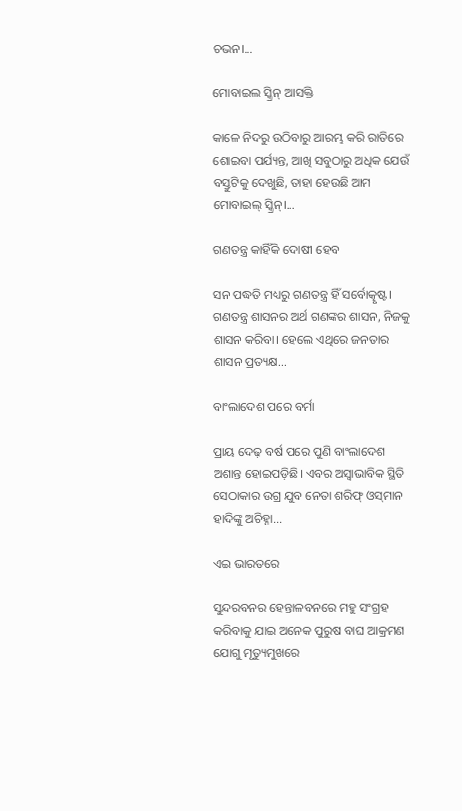ଚଭନ।...

ମୋବାଇଲ ସ୍କ୍ରିନ୍‌ ଆସକ୍ତି

କାଳେ ନିଦରୁ ଉଠିବାରୁ ଆରମ୍ଭ କରି ରାତିରେ ଶୋଇବା ପର୍ଯ୍ୟନ୍ତ, ଆଖି ସବୁଠାରୁ ଅଧିକ ଯେଉଁ ବସ୍ତୁଟିକୁ ଦେଖୁଛି, ତାହା ହେଉଛି ଆମ ମୋବାଇଲ୍‌ ସ୍କ୍ରିନ୍‌।...

ଗଣତନ୍ତ୍ର କାହିଁକି ଦୋଷୀ ହେବ

ସନ ପଦ୍ଧତି ମଧ୍ୟରୁ ଗଣତନ୍ତ୍ର ହିଁ ସର୍ବୋତ୍କୃଷ୍ଟ। ଗଣତନ୍ତ୍ର ଶାସନର ଅର୍ଥ ଗଣଙ୍କର ଶାସନ, ନିଜକୁ ଶାସନ କରିବା। ହେଲେ ଏଥିରେ ଜନତାର ଶାସନ ପ୍ରତ୍ୟକ୍ଷ...

ବାଂଲାଦେଶ ପରେ ବର୍ମା

ପ୍ରାୟ ଦେଢ଼ ବର୍ଷ ପରେ ପୁଣି ବାଂଲାଦେଶ ଅଶାନ୍ତ ହୋଇପଡ଼ିଛି। ଏବର ଅସ୍ବାଭାବିକ ସ୍ଥିତି ସେଠାକାର ଉଗ୍ର ଯୁବ ନେତା ଶରିଫ୍‌ ଓସ୍‌ମାନ ହାଦିଙ୍କୁ ଅଚିହ୍ନା...

ଏଇ ଭାରତରେ

ସୁନ୍ଦରବନର ହେନ୍ତାଳବନରେ ମହୁ ସଂଗ୍ରହ କରିବାକୁ ଯାଇ ଅନେକ ପୁରୁଷ ବାଘ ଆକ୍ରମଣ ଯୋଗୁ ମୃତ୍ୟୁମୁଖରେ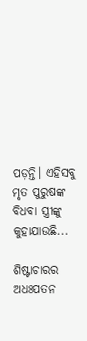ପଡ଼ନ୍ତି। ଏହିସବୁ ମୃତ ପୁରୁଷଙ୍କ ବିଧବା ସ୍ତ୍ରୀଙ୍କୁ କୁହାଯାଉଛି...

ଶିଷ୍ଟାଚାରର ଅଧଃପତନ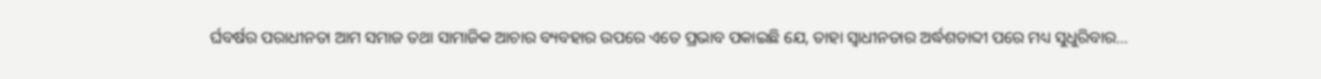ର୍ଘବର୍ଷର ପରାଧୀନତା ଆମ ସମାଜ ତଥା ସାମାଜିକ ଆଚାର ବ୍ୟବହାର ଉପରେ ଏତେ ପ୍ରଭାବ ପକାଇଛି ଯେ, ତାହା ସ୍ୱାଧୀନତାର ଅର୍ଦ୍ଧଶତାବ୍ଦୀ ପରେ ମଧ୍ୟ ସୁଧୁରିବାର...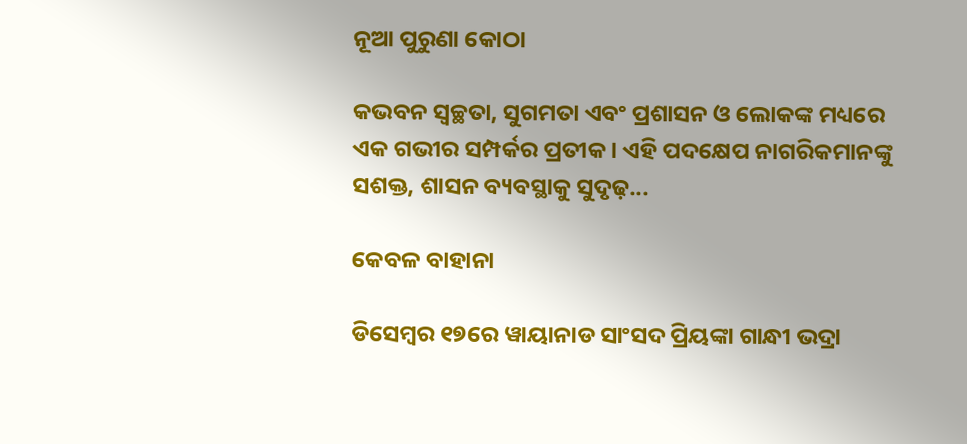ନୂଆ ପୁରୁଣା କୋଠା

କଭବନ ସ୍ୱଚ୍ଛତା, ସୁଗମତା ଏବଂ ପ୍ରଶାସନ ଓ ଲୋକଙ୍କ ମଧ୍ୟରେ ଏକ ଗଭୀର ସମ୍ପର୍କର ପ୍ରତୀକ। ଏହି ପଦକ୍ଷେପ ନାଗରିକମାନଙ୍କୁ ସଶକ୍ତ, ଶାସନ ବ୍ୟବସ୍ଥାକୁ ସୁଦୃଢ଼...

କେବଳ ବାହାନା

ଡିସେମ୍ୱର ୧୭ରେ ୱାୟାନାଡ ସାଂସଦ ପ୍ରିୟଙ୍କା ଗାନ୍ଧୀ ଭଦ୍ରା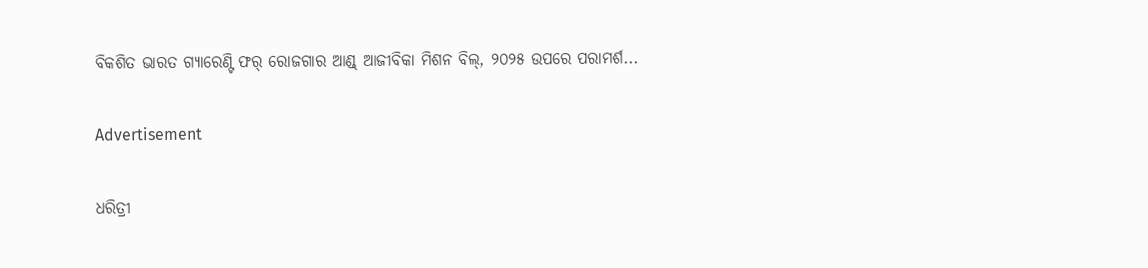ବିକଶିତ ଭାରତ ଗ୍ୟାରେଣ୍ଟି ଫର୍‌ ରୋଜଗାର ଆଣ୍ଡ୍‌ ଆଜୀବିକା ମିଶନ ବିଲ୍‌, ୨୦୨୫ ଉପରେ ପରାମର୍ଶ...

Advertisement

ଧରିତ୍ରୀ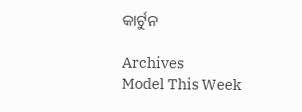କାର୍ଟୁନ

Archives
Model This Week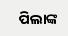ପିଲାଙ୍କ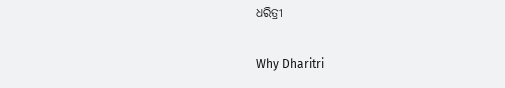ଧରିତ୍ରୀ

Why Dharitri